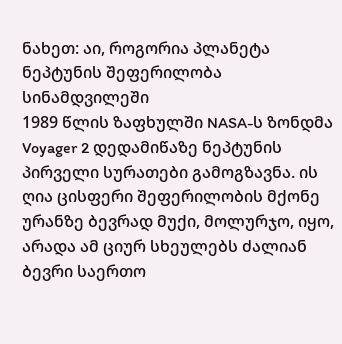ნახეთ: აი, როგორია პლანეტა ნეპტუნის შეფერილობა სინამდვილეში
1989 წლის ზაფხულში NASA-ს ზონდმა Voyager 2 დედამიწაზე ნეპტუნის პირველი სურათები გამოგზავნა. ის ღია ცისფერი შეფერილობის მქონე ურანზე ბევრად მუქი, მოლურჯო, იყო, არადა ამ ციურ სხეულებს ძალიან ბევრი საერთო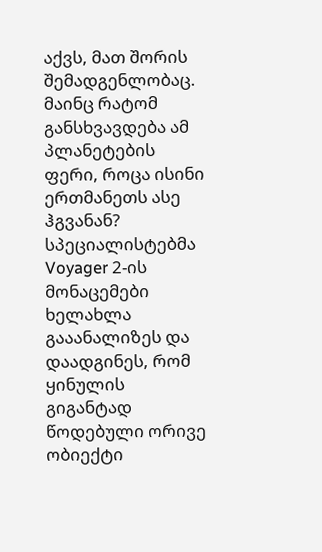აქვს, მათ შორის შემადგენლობაც.
მაინც რატომ განსხვავდება ამ პლანეტების ფერი, როცა ისინი ერთმანეთს ასე ჰგვანან? სპეციალისტებმა Voyager 2-ის მონაცემები ხელახლა გააანალიზეს და დაადგინეს, რომ ყინულის გიგანტად წოდებული ორივე ობიექტი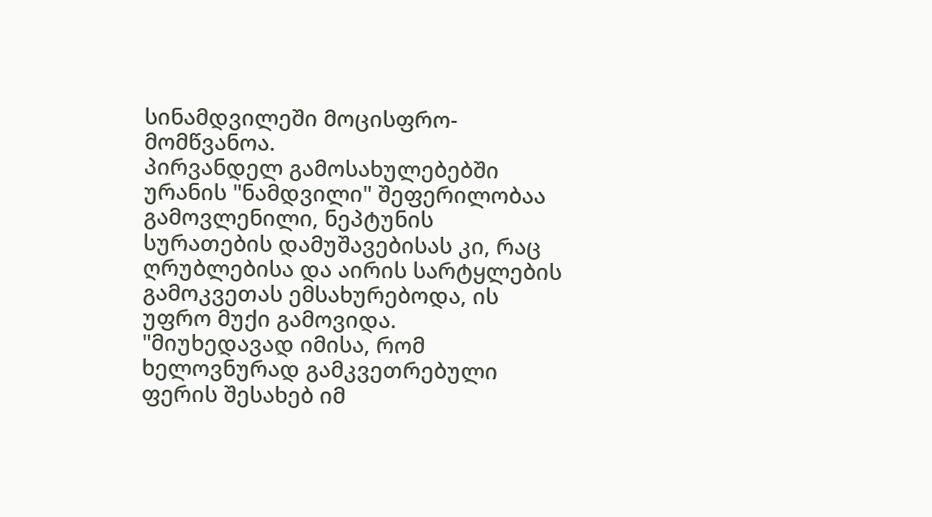სინამდვილეში მოცისფრო-მომწვანოა.
პირვანდელ გამოსახულებებში ურანის "ნამდვილი" შეფერილობაა გამოვლენილი, ნეპტუნის სურათების დამუშავებისას კი, რაც ღრუბლებისა და აირის სარტყლების გამოკვეთას ემსახურებოდა, ის უფრო მუქი გამოვიდა.
"მიუხედავად იმისა, რომ ხელოვნურად გამკვეთრებული ფერის შესახებ იმ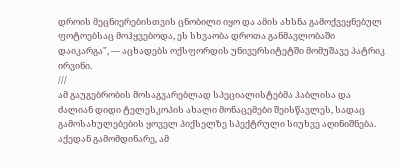დროის მეცნიერებისთვის ცნობილი იყო და ამის ახსნა გამოქვეყნებულ ფოტოებსაც მოჰყვებოდა, ეს სხვაობა დროთა განმავლობაში დაიკარგა", — აცხადებს ოქსფორდის უნივერსიტეტში მომუშავე პატრიკ ირვინი.
///
ამ გაუგებრობის მოსაგვარებლად სპეციალისტებმა ჰაბლისა და ძალიან დიდი ტელესკოპის ახალი მონაცემები შეისწავლეს, სადაც გამოსახულებების ყოველ პიქსელზე სპექტრული სიუხვე აღინიშნება. აქედან გამომდინარე, ამ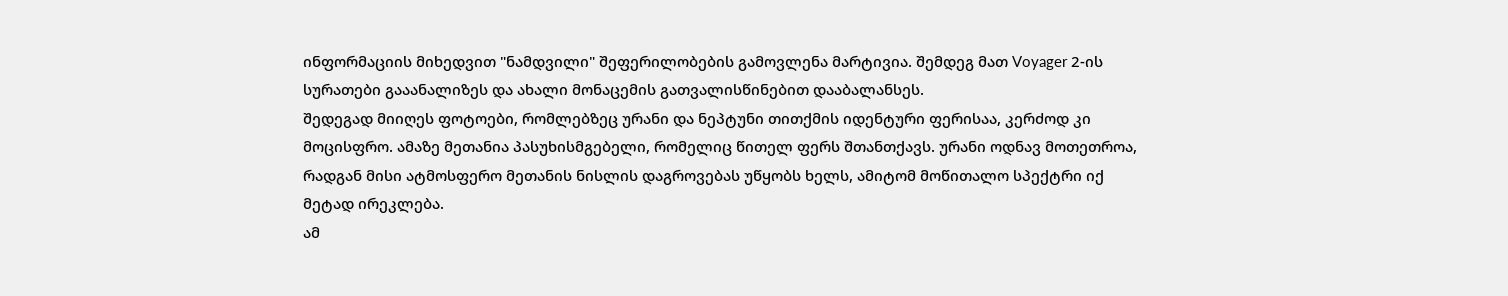ინფორმაციის მიხედვით "ნამდვილი" შეფერილობების გამოვლენა მარტივია. შემდეგ მათ Voyager 2-ის სურათები გააანალიზეს და ახალი მონაცემის გათვალისწინებით დააბალანსეს.
შედეგად მიიღეს ფოტოები, რომლებზეც ურანი და ნეპტუნი თითქმის იდენტური ფერისაა, კერძოდ კი მოცისფრო. ამაზე მეთანია პასუხისმგებელი, რომელიც წითელ ფერს შთანთქავს. ურანი ოდნავ მოთეთროა, რადგან მისი ატმოსფერო მეთანის ნისლის დაგროვებას უწყობს ხელს, ამიტომ მოწითალო სპექტრი იქ მეტად ირეკლება.
ამ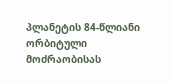პლანეტის 84-წლიანი ორბიტული მოძრაობისას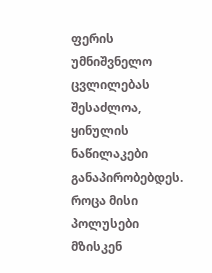ფერის უმნიშვნელო ცვლილებას შესაძლოა, ყინულის ნაწილაკები განაპირობებდეს. როცა მისი პოლუსები მზისკენ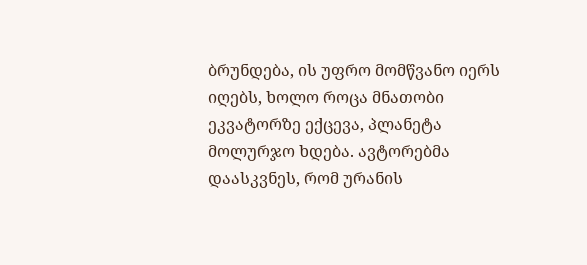ბრუნდება, ის უფრო მომწვანო იერს იღებს, ხოლო როცა მნათობი ეკვატორზე ექცევა, პლანეტა მოლურჯო ხდება. ავტორებმა დაასკვნეს, რომ ურანის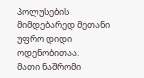პოლუსების მიმდებარედ მეთანი უფრო დიდი ოდენობითაა.
მათი ნაშრომი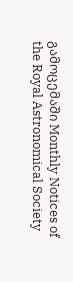გამოცემაში Monthly Notices of the Royal Astronomical Society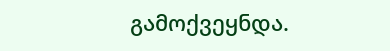გამოქვეყნდა.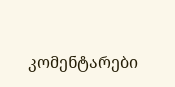კომენტარები